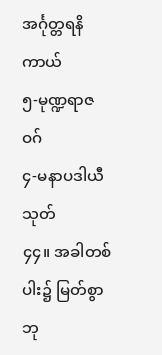အင်္ဂုတ္တရနိကာယ်
၅-မုဏ္ဍရာဇဝဂ်
၄-မနာပဒါယီသုတ်
၄၄။ အခါတစ်ပါး၌ မြတ်စွာဘု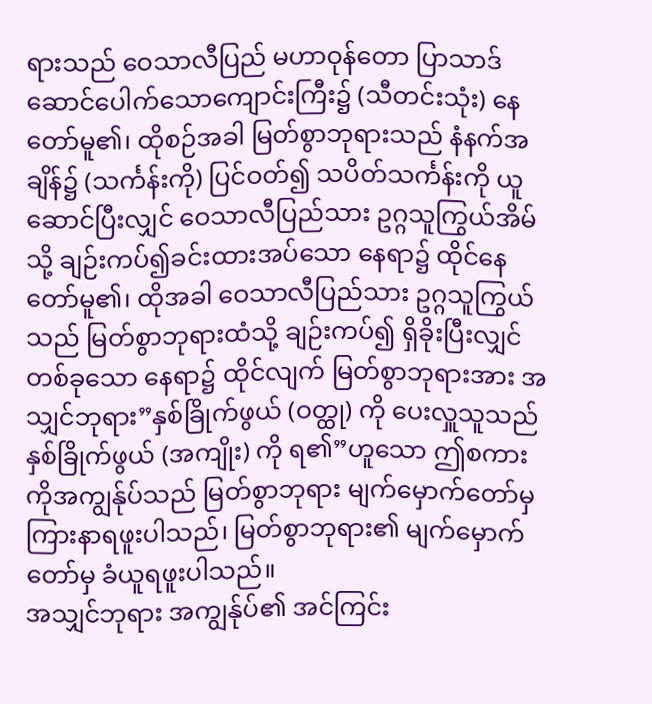ရားသည် ဝေသာလီပြည် မဟာဝုန်တော ပြာသာဒ်ဆောင်ပေါက်သောကျောင်းကြီး၌ (သီတင်းသုံး) နေတော်မူ၏၊ ထိုစဉ်အခါ မြတ်စွာဘုရားသည် နံနက်အချိန်၌ (သင်္ကန်းကို) ပြင်ဝတ်၍ သပိတ်သင်္ကန်းကို ယူဆောင်ပြီးလျှင် ဝေသာလီပြည်သား ဥဂ္ဂသူကြွယ်အိမ်သို့ ချဉ်းကပ်၍ခင်းထားအပ်သော နေရာ၌ ထိုင်နေတော်မူ၏၊ ထိုအခါ ဝေသာလီပြည်သား ဥဂ္ဂသူကြွယ်သည် မြတ်စွာဘုရားထံသို့ ချဉ်းကပ်၍ ရှိခိုးပြီးလျှင် တစ်ခုသော နေရာ၌ ထိုင်လျက် မြတ်စွာဘုရားအား အသျှင်ဘုရား”နှစ်ခြိုက်ဖွယ် (ဝတ္ထု) ကို ပေးလှူသူသည် နှစ်ခြိုက်ဖွယ် (အကျိုး) ကို ရ၏”ဟူသော ဤစကားကိုအကျွန်ုပ်သည် မြတ်စွာဘုရား မျက်မှောက်တော်မှ ကြားနာရဖူးပါသည်၊ မြတ်စွာဘုရား၏ မျက်မှောက်တော်မှ ခံယူရဖူးပါသည်။
အသျှင်ဘုရား အကျွန်ုပ်၏ အင်ကြင်း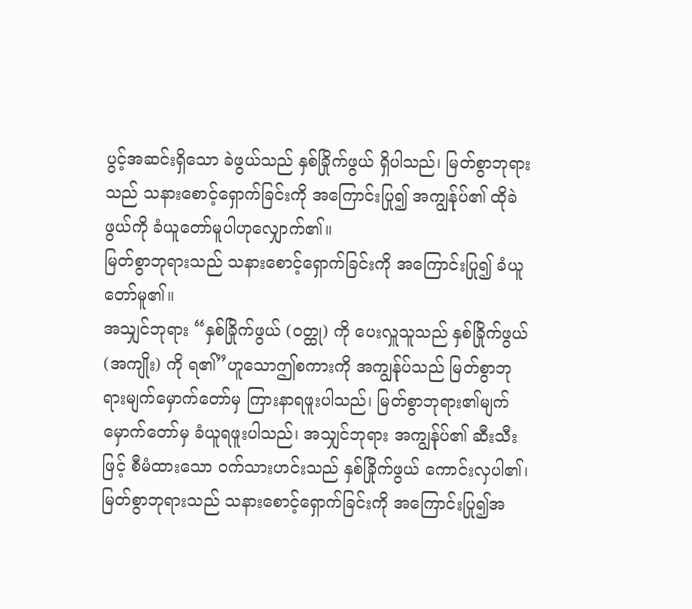ပွင့်အဆင်းရှိသော ခဲဖွယ်သည် နှစ်ခြိုက်ဖွယ် ရှိပါသည်၊ မြတ်စွာဘုရားသည် သနားစောင့်ရှောက်ခြင်းကို အကြောင်းပြု၍ အကျွန်ုပ်၏ ထိုခဲဖွယ်ကို ခံယူတော်မူပါဟုလျှောက်၏။
မြတ်စွာဘုရားသည် သနားစောင့်ရှောက်ခြင်းကို အကြောင်းပြု၍ ခံယူတော်မူ၏။
အသျှင်ဘုရား “နှစ်ခြိုက်ဖွယ် (ဝတ္ထု) ကို ပေးလှူသူသည် နှစ်ခြိုက်ဖွယ် (အကျိုး) ကို ရ၏”ဟူသောဤစကားကို အကျွန်ုပ်သည် မြတ်စွာဘုရားမျက်မှောက်တော်မှ ကြားနာရဖူးပါသည်၊ မြတ်စွာဘုရား၏မျက်မှောက်တော်မှ ခံယူရဖူးပါသည်၊ အသျှင်ဘုရား အကျွန်ုပ်၏ ဆီးသီးဖြင့် စီမံထားသော ဝက်သားဟင်းသည် နှစ်ခြိုက်ဖွယ် ကောင်းလှပါ၏၊ မြတ်စွာဘုရားသည် သနားစောင့်ရှောက်ခြင်းကို အကြောင်းပြု၍အ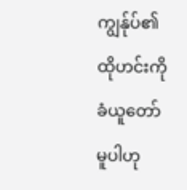ကျွန်ုပ်၏ ထိုဟင်းကို ခံယူတော်မူပါဟု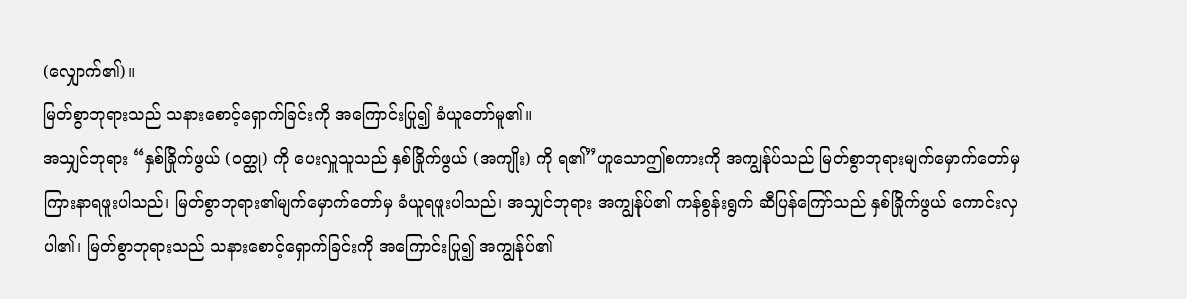(လျှောက်၏)။
မြတ်စွာဘုရားသည် သနားစောင့်ရှောက်ခြင်းကို အကြောင်းပြု၍ ခံယူတော်မူ၏။
အသျှင်ဘုရား “နှစ်ခြိုက်ဖွယ် (ဝတ္ထု) ကို ပေးလှူသူသည် နှစ်ခြိုက်ဖွယ် (အကျိုး) ကို ရ၏”ဟူသောဤစကားကို အကျွန်ုပ်သည် မြတ်စွာဘုရားမျက်မှောက်တော်မှ ကြားနာရဖူးပါသည်၊ မြတ်စွာဘုရား၏မျက်မှောက်တော်မှ ခံယူရဖူးပါသည်၊ အသျှင်ဘုရား အကျွန်ုပ်၏ ကန်စွန်းရွက် ဆီပြန်ကြော်သည် နှစ်ခြိုက်ဖွယ် ကောင်းလှပါ၏၊ မြတ်စွာဘုရားသည် သနားစောင့်ရှောက်ခြင်းကို အကြောင်းပြု၍ အကျွန်ုပ်၏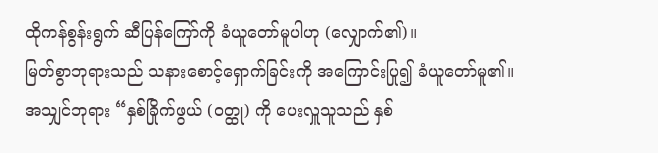ထိုကန်စွန်းရွက် ဆီပြန်ကြော်ကို ခံယူတော်မူပါဟု (လျှောက်၏)။
မြတ်စွာဘုရားသည် သနားစောင့်ရှောက်ခြင်းကို အကြောင်းပြု၍ ခံယူတော်မူ၏။
အသျှင်ဘုရား “နှစ်ခြိုက်ဖွယ် (ဝတ္ထု) ကို ပေးလှူသူသည် နှစ်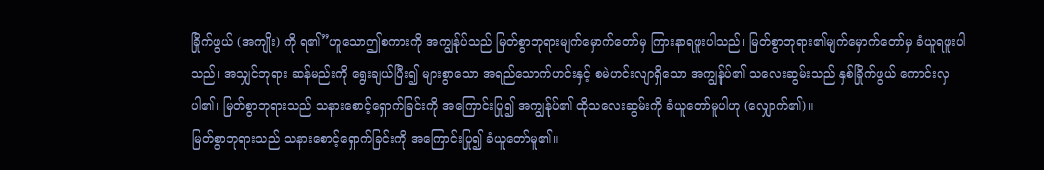ခြိုက်ဖွယ် (အကျိုး) ကို ရ၏”ဟူသောဤစကားကို အကျွန်ုပ်သည် မြတ်စွာဘုရားမျက်မှောက်တော်မှ ကြားနာရဖူးပါသည်၊ မြတ်စွာဘုရား၏မျက်မှောက်တော်မှ ခံယူရဖူးပါသည်၊ အသျှင်ဘုရား ဆန်မည်းကို ရွေးချယ်ပြီး၍ များစွာသော အရည်သောက်ဟင်းနှင့် စမဲဟင်းလျာရှိသော အကျွန်ုပ်၏ သလေးဆွမ်းသည် နှစ်ခြိုက်ဖွယ် ကောင်းလှပါ၏၊ မြတ်စွာဘုရားသည် သနားစောင့်ရှောက်ခြင်းကို အကြောင်းပြု၍ အကျွန်ုပ်၏ ထိုသလေးဆွမ်းကို ခံယူတော်မူပါဟု (လျှောက်၏)။
မြတ်စွာဘုရားသည် သနားစောင့်ရှောက်ခြင်းကို အကြောင်းပြု၍ ခံယူတော်မူ၏။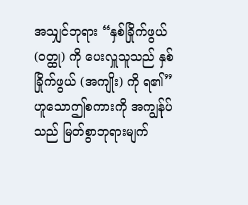အသျှင်ဘုရား “နှစ်ခြိုက်ဖွယ် (ဝတ္ထု) ကို ပေးလှူသူသည် နှစ်ခြိုက်ဖွယ် (အကျိုး) ကို ရ၏”ဟူသောဤစကားကို အကျွန်ုပ်သည် မြတ်စွာဘုရားမျက်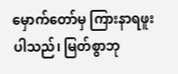မှောက်တော်မှ ကြားနာရဖူးပါသည်၊ မြတ်စွာဘု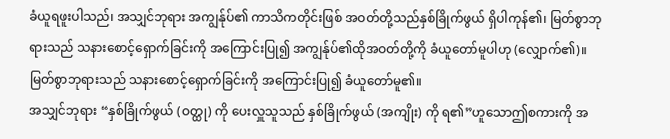ခံယူရဖူးပါသည်၊ အသျှင်ဘုရား အကျွန်ုပ်၏ ကာသိကတိုင်းဖြစ် အဝတ်တို့သည်နှစ်ခြိုက်ဖွယ် ရှိပါကုန်၏၊ မြတ်စွာဘုရားသည် သနားစောင့်ရှောက်ခြင်းကို အကြောင်းပြု၍ အကျွန်ုပ်၏ထိုအဝတ်တို့ကို ခံယူတော်မူပါဟု (လျှောက်၏)။
မြတ်စွာဘုရားသည် သနားစောင့်ရှောက်ခြင်းကို အကြောင်းပြု၍ ခံယူတော်မူ၏။
အသျှင်ဘုရား “နှစ်ခြိုက်ဖွယ် (ဝတ္ထု) ကို ပေးလှူသူသည် နှစ်ခြိုက်ဖွယ် (အကျိုး) ကို ရ၏”ဟူသောဤစကားကို အ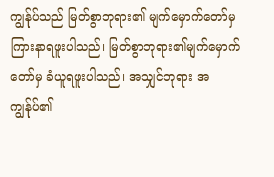ကျွန်ုပ်သည် မြတ်စွာဘုရား၏ မျက်မှောက်တော်မှ ကြားနာရဖူးပါသည်၊ မြတ်စွာဘုရား၏မျက်မှောက်တော်မှ ခံယူရဖူးပါသည်၊ အသျှင်ဘုရား အကျွန်ုပ်၏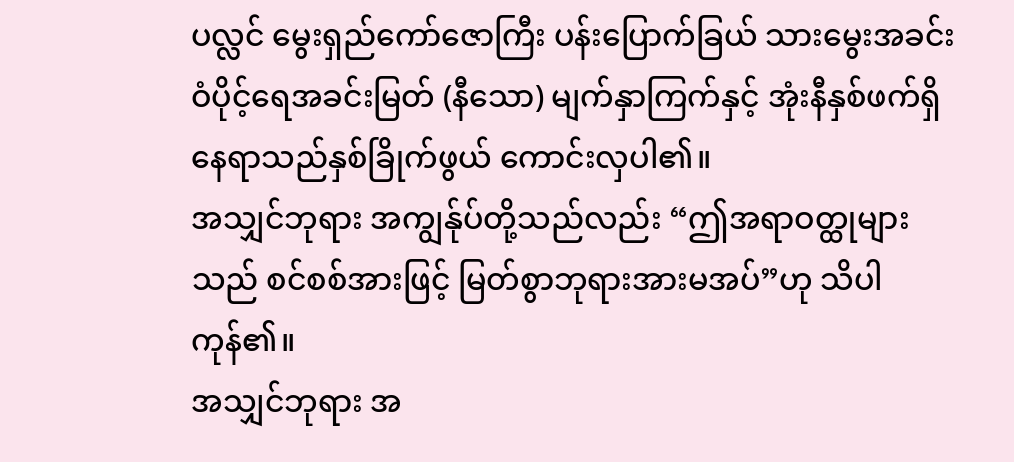ပလ္လင် မွေးရှည်ကော်ဇောကြီး ပန်းပြောက်ခြယ် သားမွေးအခင်း ဝံပိုင့်ရေအခင်းမြတ် (နီသော) မျက်နှာကြက်နှင့် အုံးနီနှစ်ဖက်ရှိ နေရာသည်နှစ်ခြိုက်ဖွယ် ကောင်းလှပါ၏။
အသျှင်ဘုရား အကျွန်ုပ်တို့သည်လည်း “ဤအရာဝတ္ထုများသည် စင်စစ်အားဖြင့် မြတ်စွာဘုရားအားမအပ်”ဟု သိပါကုန်၏။
အသျှင်ဘုရား အ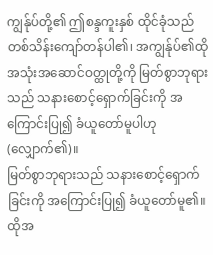ကျွန်ုပ်တို့၏ ဤစန္ဒကူးနှစ် ထိုင်ခုံသည် တစ်သိန်းကျော်တန်ပါ၏၊ အကျွန်ုပ်၏ထိုအသုံးအဆောင်ဝတ္ထုတို့ကို မြတ်စွာဘုရားသည် သနားစောင့်ရှောက်ခြင်းကို အကြောင်းပြု၍ ခံယူတော်မူပါဟု (လျှောက်၏)။
မြတ်စွာဘုရားသည် သနားစောင့်ရှောက်ခြင်းကို အကြောင်းပြု၍ ခံယူတော်မူ၏။
ထိုအ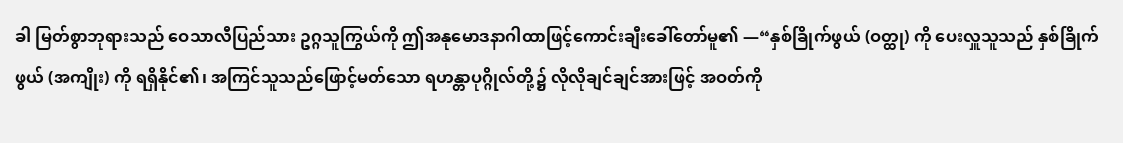ခါ မြတ်စွာဘုရားသည် ဝေသာလီပြည်သား ဥဂ္ဂသူကြွယ်ကို ဤအနုမောဒနာဂါထာဖြင့်ကောင်းချီးခေါ်တော်မူ၏ —“နှစ်ခြိုက်ဖွယ် (ဝတ္ထု) ကို ပေးလှူသူသည် နှစ်ခြိုက်ဖွယ် (အကျိုး) ကို ရရှိနိုင်၏၊ အကြင်သူသည်ဖြောင့်မတ်သော ရဟန္တာပုဂ္ဂိုလ်တို့၌ လိုလိုချင်ချင်အားဖြင့် အဝတ်ကို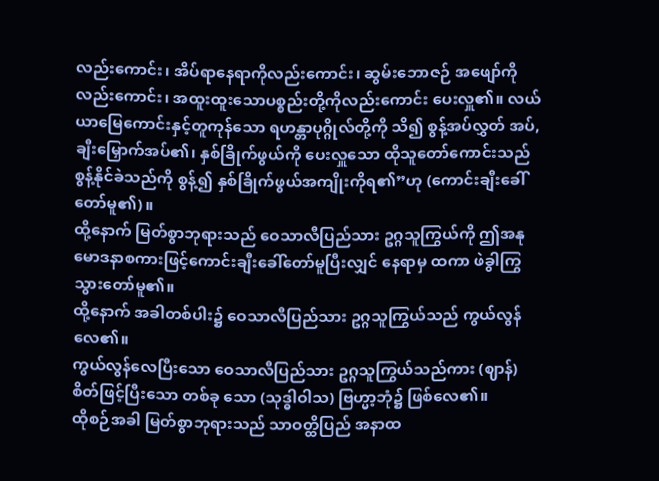လည်းကောင်း၊ အိပ်ရာနေရာကိုလည်းကောင်း၊ ဆွမ်းဘောဇဉ် အဖျော်ကိုလည်းကောင်း၊ အထူးထူးသောပစ္စည်းတို့ကိုလည်းကောင်း ပေးလှူ၏။ လယ်ယာမြေကောင်းနှင့်တူကုန်သော ရဟန္တာပုဂ္ဂိုလ်တို့ကို သိ၍ စွန့်အပ်လွှတ် အပ်, ချီးမြှောက်အပ်၏၊ နှစ်ခြိုက်ဖွယ်ကို ပေးလှူသော ထိုသူတော်ကောင်းသည် စွန့်နိုင်ခဲသည်ကို စွန့်၍ နှစ်ခြိုက်ဖွယ်အကျိုးကိုရ၏”ဟု (ကောင်းချီးခေါ်တော်မူ၏)။
ထို့နောက် မြတ်စွာဘုရားသည် ဝေသာလီပြည်သား ဥဂ္ဂသူကြွယ်ကို ဤအနုမောဒနာစကားဖြင့်ကောင်းချီးခေါ်တော်မူပြီးလျှင် နေရာမှ ထကာ ဖဲခွါကြွသွားတော်မူ၏။
ထို့နောက် အခါတစ်ပါး၌ ဝေသာလီပြည်သား ဥဂ္ဂသူကြွယ်သည် ကွယ်လွန်လေ၏။
ကွယ်လွန်လေပြီးသော ဝေသာလီပြည်သား ဥဂ္ဂသူကြွယ်သည်ကား (ဈာန်) စိတ်ဖြင့်ပြီးသော တစ်ခု သော (သုဒ္ဓါဝါသ) ဗြဟ္မာ့ဘုံ၌ ဖြစ်လေ၏။
ထိုစဉ်အခါ မြတ်စွာဘုရားသည် သာဝတ္ထိပြည် အနာထ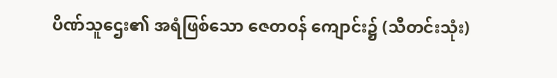ပိဏ်သူဌေး၏ အရံဖြစ်သော ဇေတဝန် ကျောင်း၌ (သီတင်းသုံး)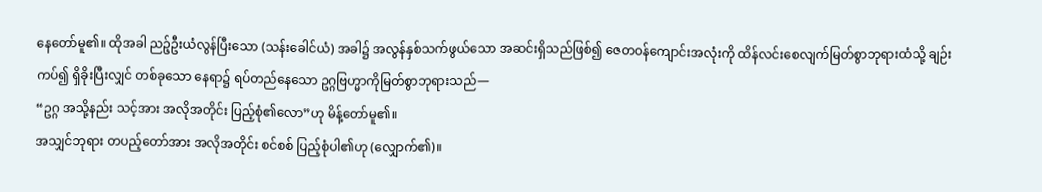နေတော်မူ၏။ ထိုအခါ ညဉ့်ဦးယံလွန်ပြီးသော (သန်းခေါင်ယံ) အခါ၌ အလွန်နှစ်သက်ဖွယ်သော အဆင်းရှိသည်ဖြစ်၍ ဇေတဝန်ကျောင်းအလုံးကို ထိန်လင်းစေလျက်မြတ်စွာဘုရားထံသို့ ချဉ်းကပ်၍ ရှိခိုးပြီးလျှင် တစ်ခုသော နေရာ၌ ရပ်တည်နေသော ဥဂ္ဂဗြဟ္မာကိုမြတ်စွာဘုရားသည်—
“ဥဂ္ဂ အသို့နည်း သင့်အား အလိုအတိုင်း ပြည့်စုံ၏လော”ဟု မိန့်တော်မူ၏။
အသျှင်ဘုရား တပည့်တော်အား အလိုအတိုင်း စင်စစ် ပြည့်စုံပါ၏ဟု (လျှောက်၏)။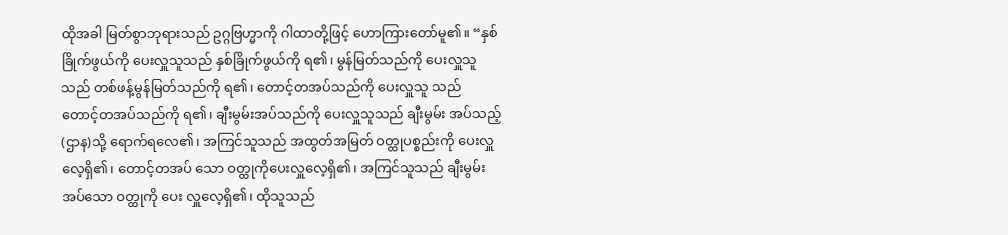ထိုအခါ မြတ်စွာဘုရားသည် ဥဂ္ဂဗြဟ္မာကို ဂါထာတို့ဖြင့် ဟောကြားတော်မူ၏။ “နှစ်ခြိုက်ဖွယ်ကို ပေးလှူသူသည် နှစ်ခြိုက်ဖွယ်ကို ရ၏၊ မွန်မြတ်သည်ကို ပေးလှူသူသည် တစ်ဖန့်မွန်မြတ်သည်ကို ရ၏၊ တောင့်တအပ်သည်ကို ပေးလှူသူ သည် တောင့်တအပ်သည်ကို ရ၏၊ ချီးမွမ်းအပ်သည်ကို ပေးလှူသူသည် ချီးမွမ်း အပ်သည့် (ဌာန)သို့ ရောက်ရလေ၏၊ အကြင်သူသည် အထွတ်အမြတ် ဝတ္ထုပစ္စည်းကို ပေးလှူလေ့ရှိ၏၊ တောင့်တအပ် သော ဝတ္ထုကိုပေးလှူလေ့ရှိ၏၊ အကြင်သူသည် ချီးမွမ်းအပ်သော ဝတ္ထုကို ပေး လှူလေ့ရှိ၏၊ ထိုသူသည်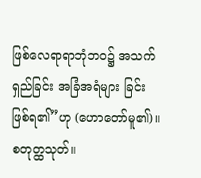ဖြစ်လေရာရာဘုံဘဝ၌ အသက်ရှည်ခြင်း အခြံအရံများ ခြင်း ဖြစ်ရ၏”ဟု (ဟောတော်မူ၏)။
စတုတ္ထသုတ်။